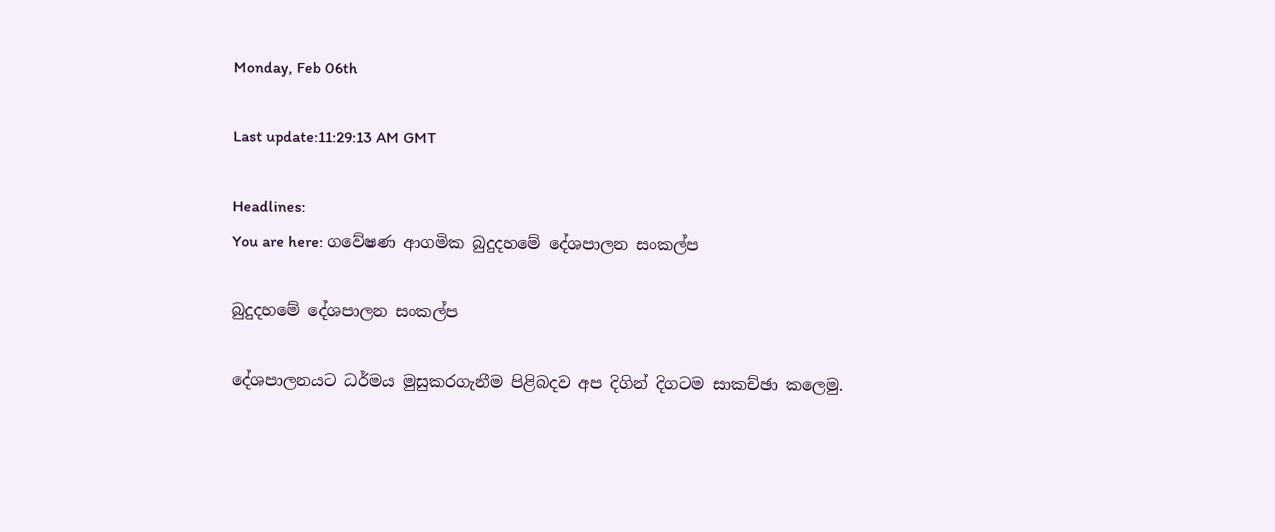Monday, Feb 06th

Last update:11:29:13 AM GMT

Headlines:
You are here: ගවේෂණ ආගමික බුදුදහමේ දේශපාලන සංකල්ප

බුදුදහමේ දේශපාලන සංකල්ප

දේශපාලනයට ධර්මය මුසුකරගැනීම පිළිබදව අප දිගින් දිගටම සාකච්ඡා කලෙමු.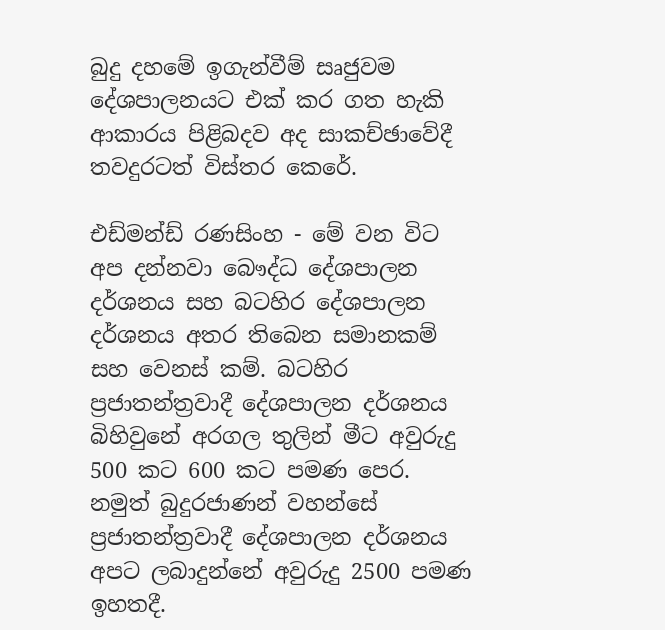බුදු දහමේ ඉගැන්වීම් සෘජුවම දේශපාලනයට එක් කර ගත හැකි ආකාරය පිළිබදව අද සාකච්ඡාවේදී තවදුරටත් විස්තර කෙරේ.

එඩ්මන්ඩ් රණසිංහ - මේ වන විට අප දන්නවා බෞද්ධ දේශපාලන දර්ශනය සහ බටහිර දේශපාලන දර්ශනය අතර තිබෙන සමානකම් සහ වෙනස් කම්. බටහිර ප්‍රජාතන්ත්‍රවාදී දේශපාලන දර්ශනය බිහිවුනේ අරගල තුලින් මීට අවුරුදු 500 කට 600 කට පමණ පෙර. නමුත් බුදුරජාණන් වහන්සේ ප්‍රජාතන්ත්‍රවාදී දේශපාලන දර්ශනය අපට ලබාදුන්නේ අවුරුදු 2500 පමණ ඉහතදී.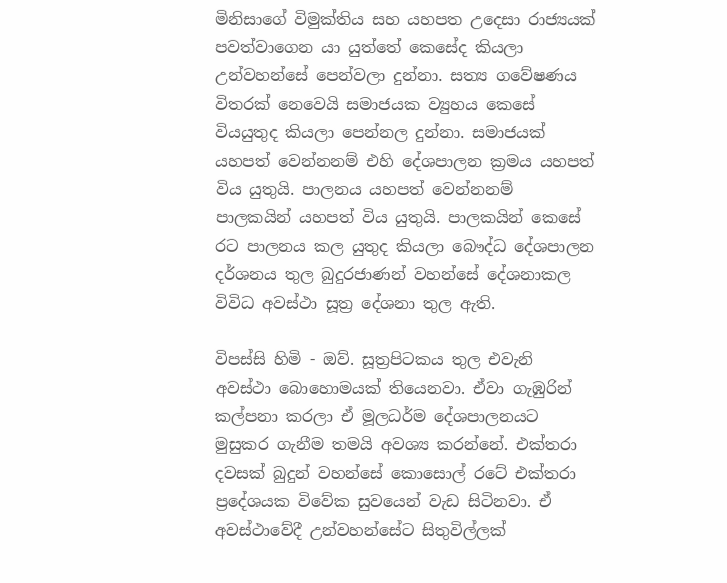මිනිසාගේ විමුක්තිය සහ යහපත උදෙසා රාජ්‍යයක් පවත්වාගෙන යා යුත්තේ කෙසේද කියලා උන්වහන්සේ පෙන්වලා දුන්නා. සත්‍ය ගවේෂණය විතරක් නෙවෙයි සමාජයක ව්‍යුහය කෙසේ වියයුතුද කියලා පෙන්නල දුන්නා. සමාජයක් යහපත් වෙන්නනම් ‍එහි දේශපාලන ක්‍රමය යහපත් විය යුතුයි. පාලනය යහපත් වෙන්නනම් පාලකයින් යහපත් විය යුතුයි. පාලකයින් කෙසේ රට පාලනය කල යුතුද කියලා බෞද්ධ දේශපාලන දර්ශනය තුල බුදුරජාණන් වහන්සේ දේශනාකල විවිධ අවස්ථා සූත්‍ර දේශනා තුල ඇති.

විපස්සි හිමි - ඔව්. සූත්‍රපිටකය තුල එවැනි අවස්ථා බොහොමයක් තියෙනවා. ඒවා ගැඹුරින් කල්පනා කරලා ඒ මූලධර්ම දේශපාලනයට මුසුකර ගැනීම තමයි අවශ්‍ය කරන්නේ. එක්තරා දවසක් බුදුන් වහන්සේ කොසොල් රටේ එක්තරා ප්‍රදේශයක විවේක සුවයෙන් වැඩ සිටිනවා. ඒ අවස්ථාවේදී උන්වහන්සේට සිතුවිල්ලක්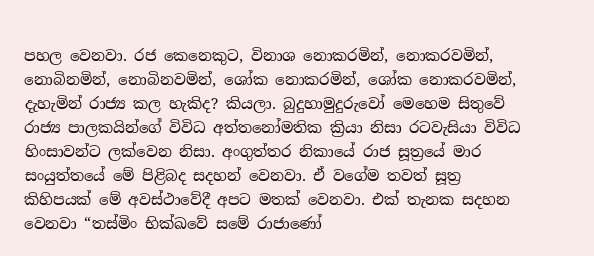පහල වෙනවා. රජ කෙනෙකුට, විනාශ නොකරමින්, නොකරවමින්, නොබිනමින්, නොබිනවමින්, ශෝක නොකරමින්, ශෝක නොකරවමින්, දැහැමින් රාජ්‍ය කල හැකිද? කියලා. බුදුහාමුදුරුවෝ මෙහෙම සිතුවේ රාජ්‍ය පාලකයින්ගේ විවිධ අත්තනෝමතික ක්‍රියා නිසා රටවැසියා විවිධ හිංසාවන්ට ලක්වෙන නිසා. අංගුත්තර නිකායේ රාජ සූත්‍රයේ මාර සංයුත්තයේ මේ පිළිබද සදහන් වෙනවා. ඒ වගේම තවත් සූත්‍ර කිහිපයක් මේ අවස්ථාවේදී අපට මතක් වෙනවා. එක් තැනක සදහන වෙනවා “තස්මිං භික්ඛවේ සමේ රාජාණෝ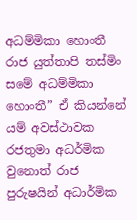අධම්මිකා හොංතී රාජ යුත්තාපි තස්මිං සමේ අධම්මිකා හොංතී” ඒ කියන්නේ යම් අවස්ථාවක රජතුමා අධර්මික වුනොත් රාජ පුරුෂයින් අධාර්මික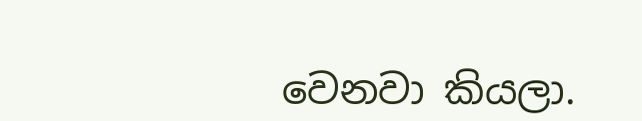වෙනවා කියලා.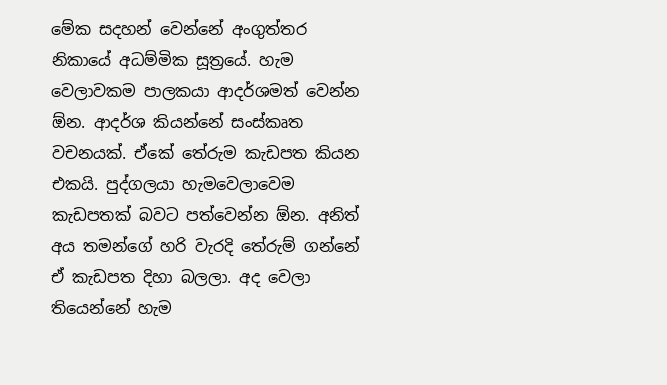මේක සදහන් වෙන්නේ අංගුත්තර නිකායේ අධම්මික සූත්‍රයේ. හැම වෙලාවකම පාලකයා ආදර්ශමත් වෙන්න ඕන. ආදර්ශ කියන්නේ සංස්කෘත වචනයක්. ඒකේ තේරුම කැඩපත කියන එකයි. පුද්ගලයා හැමවෙලාවෙම කැඩපතක් බවට පත්වෙන්න ඕන. අනිත් අය තමන්ගේ හරි වැරදි තේරුම් ගන්නේ ඒ කැඩපත දිහා බලලා. අද වෙලා තියෙන්නේ හැම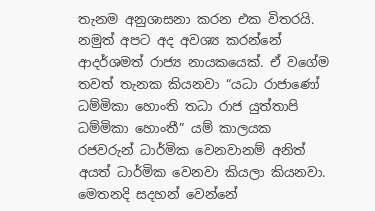තැනම අනුශාසනා කරන එක විතරයි. නමුත් අපට අද අවශ්‍ය කරන්නේ ආදර්ශමත් රාජ්‍ය නායකයෙක්. ඒ වගේම තවත් තැනක කියනවා “යධා රාජාණෝ ධම්මිකා හොංති තධා රාජ යුත්තාපි ධම්මිකා හොංතී” යම් කාලයක රජවරුන් ධාර්මික වෙනවානම් අනිත් අයත් ධාර්මික වෙනවා කියලා කියනවා. මෙතනදි සදහන් වෙන්නේ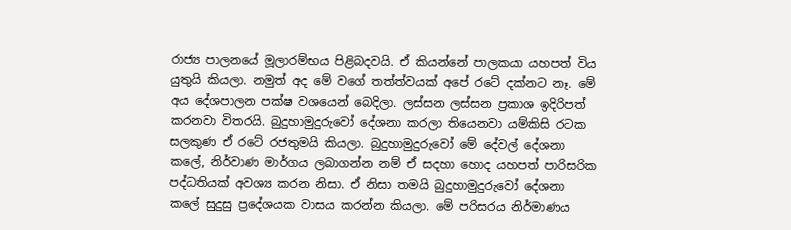රාජ්‍ය පාලනයේ මූලාරම්භය පිළිබදවයි. ඒ කියන්නේ පාලකයා යහපත් විය යුතුයි කියලා. නමුත් අද මේ වගේ තත්ත්වයක් අපේ රටේ දක්නට නෑ. මේ අය දේශපාලන පක්ෂ වශයෙන් බෙදිලා. ලස්සන ලස්සන ප්‍රකාශ ඉදිරිපත් කරනවා විතරයි. බුදුහාමුදුරුවෝ දේශනා කරලා තියෙනවා යම්කිසි රටක සලකුණ ඒ රටේ රජතුමයි කියලා. බුදුහාමුදුරුවෝ මේ දේවල් දේශනා කලේ, නිර්වාණ මාර්ගය ලබාගන්න නම් ඒ සදහා හොද යහපත් පාරිසරික පද්ධතියක් අවශ්‍ය කරන නිසා. ඒ නිසා තමයි බුදුහාමුදුරුවෝ දේශනා කලේ සුදුසු ප්‍රදේශයක වාසය කරන්න කියලා. මේ පරිසරය නිර්මාණය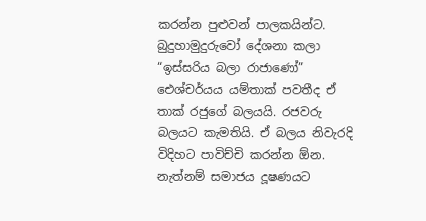කරන්න පුළුවන් පාලකයින්ට. බුදුහාමුදුරුවෝ දේශනා කලා “ඉස්සරිය බලා රාජාණෝ” ඓශ්චර්යය යම්තාක් පවතීද ඒ තාක් රජුගේ බලයයි. රජවරු බලයට කැමතියි. ඒ බලය නිවැරදි විදිහට පාවිච්චි කරන්න ඕන. නැත්නම් සමාජය දූෂණයට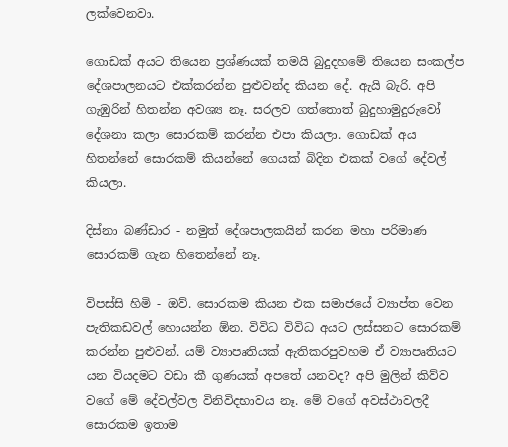ලක්වෙනවා.

ගොඩක් අයට තියෙන ප්‍රශ්ණයක් තමයි බුදුදහමේ තියෙන සංකල්ප දේශපාලනයට එක්කරන්න පුළුවන්ද කියන දේ. ඇයි බැරි. අපි ගැඹුරින් හිතන්න අවශ්‍ය නෑ. සරලව ගත්තොත් බුදුහාමුදුරුවෝ දේශනා කලා සොරකම් කරන්න එපා කියලා. ගොඩක් අය හිතන්නේ ‍සොරකම් කියන්නේ ගෙයක් බිදින එකක් වගේ දේවල් කියලා.

දිස්නා බණ්ඩාර - නමුත් දේශපාලකයින් කරන මහා පරිමාණ සොරකම් ගැන හිතෙන්නේ නෑ.

විපස්සි හිමි - ඔව්. සොරකම කියන එක සමාජයේ ව්‍යාප්ත වෙන පැතිකඩවල් හොයන්න ඕන. විවිධ විවිධ අයට ලස්සනට සොරකම් කරන්න පුළුවන්. යම් ව්‍යාපෘතියක් ඇතිකරපුවහම ඒ ව්‍යාපෘතියට යන වියදමට වඩා කී ගුණයක් අපතේ යනවද? අපි මුලින් කිව්ව වගේ මේ දේවල්වල විනිවිදභාවය නෑ. මේ වගේ අවස්ථාවලදී සොරකම ඉතාම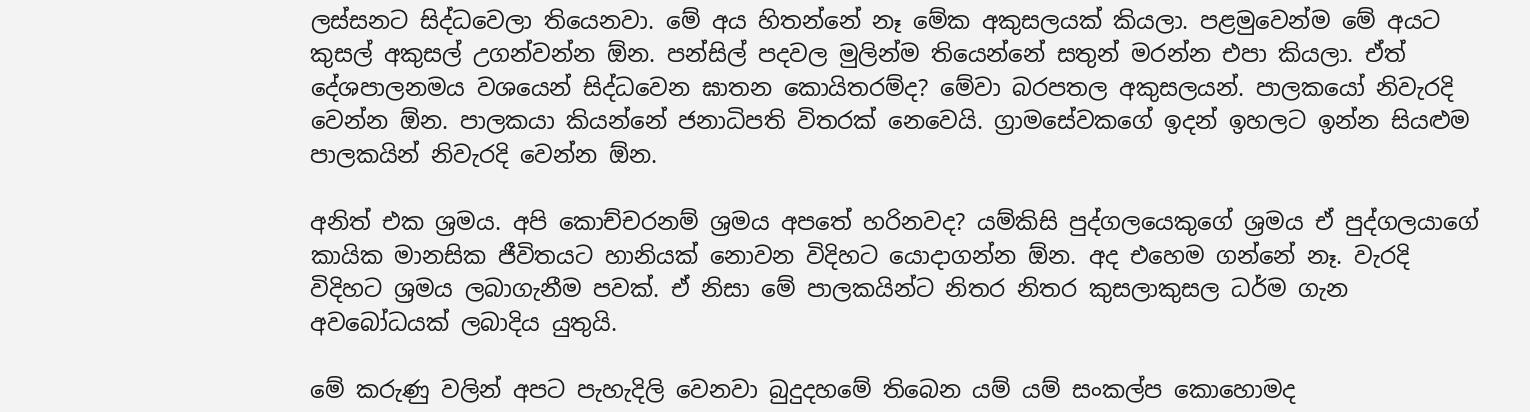ලස්සනට සිද්ධ‍වෙලා තියෙනවා. මේ අය හිතන්නේ නෑ මේක අකුසලයක් කියලා. පළමුවෙන්ම මේ අයට කුසල් අකුසල් උගන්වන්න ඕන. පන්සිල් පදවල මුලින්ම තියෙන්නේ සතුන් මරන්න එපා කියලා. ඒත් දේශපාලනමය වශයෙන් සිද්ධවෙන ඝාතන කොයිතරම්ද? මේවා බරපතල අකුසලයන්. පාලකයෝ නිවැරදි වෙන්න ඕන. පාලකයා කියන්නේ ජනාධිපති විතරක් නෙවෙයි. ග්‍රාමසේවකගේ ඉදන් ඉහලට ඉන්න සියළුම පාලකයින් නිවැරදි වෙන්න ඕන.

අනිත් එක ශ්‍රමය. අපි කොච්චරනම් ශ්‍රමය අපතේ හරිනවද? යම්කිසි පුද්ගලයෙකුගේ ශ්‍රමය ඒ පුද්ගලයාගේ කායික මානසික ජීවිතයට හානියක් නොවන විදිහට යොදාගන්න ඕන. අද එහෙම ගන්නේ නෑ. වැරදි විදිහට ශ්‍රමය ලබාගැනීම පවක්. ඒ නිසා මේ පාලකයින්ට නිතර නිතර කුසලාකුසල ධර්ම ගැන අවබෝධයක් ලබාදිය යුතුයි.

මේ කරුණු වලින් අපට පැහැදිලි වෙනවා බුදුදහමේ තිබෙන යම් යම් සංකල්ප කොහොමද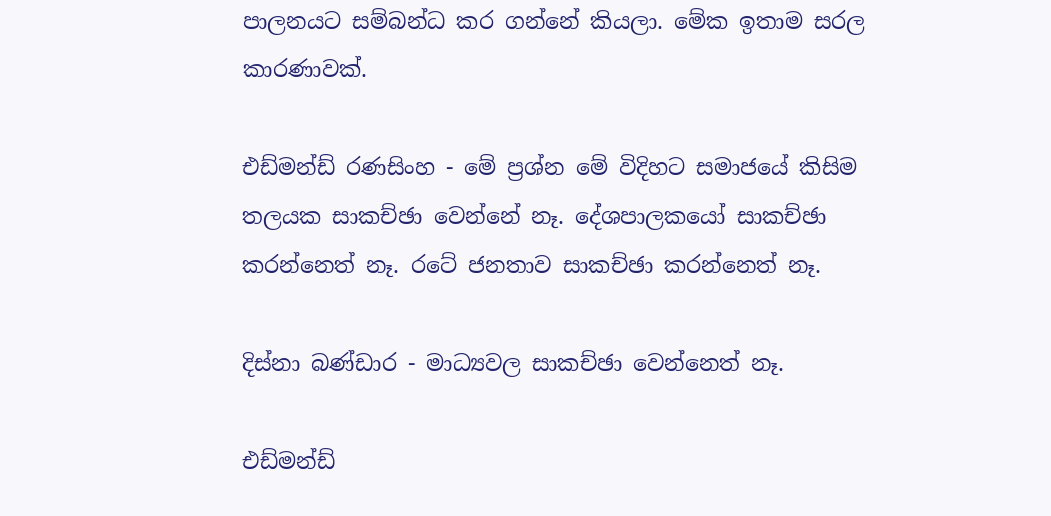පාලනයට සම්බන්ධ කර ගන්නේ කියලා. මේක ඉතාම සරල කාරණාවක්.

එඩ්මන්ඩ් රණසිංහ - මේ ප්‍රශ්න මේ විදිහට සමාජයේ කිසිම තලයක සාකච්ඡා වෙන්නේ නෑ. දේශපාලකයෝ සාකච්ඡා කරන්නෙත් නෑ. රටේ ජනතාව සාකච්ඡා කරන්නෙත් නෑ.

දිස්නා බණ්ඩාර - මාධ්‍යවල සාකච්ඡා වෙන්නෙත් නෑ.

එඩ්මන්ඩ්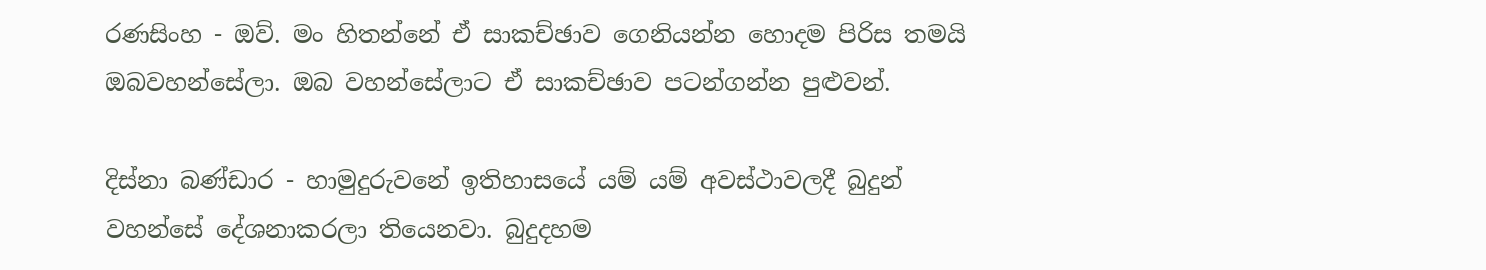රණසිංහ - ඔව්. මං හිතන්නේ ඒ සාකච්ඡාව ගෙනියන්න හොදම පිරිස තමයි ඔබවහන්සේලා. ඔබ වහන්සේලාට ඒ සාකච්ඡාව පටන්ගන්න පුළුවන්.

දිස්නා බණ්ඩාර - හාමුදුරුවනේ ඉතිහාසයේ යම් යම් අවස්ථාවලදී බුදුන් වහන්සේ දේශනාකරලා තියෙනවා. බුදුදහම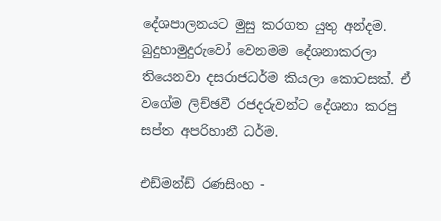දේශපාලනයට මුසු කරගත යුතු අන්දම. බුදුහාමුදුරුවෝ වෙනමම දේශනාකරලා තියෙනවා දසරාජධර්ම කියලා කොටසක්. ඒ වගේම ලිච්ඡවී රජදරුවන්ට දේශනා කරපු සප්ත අපරිහානී ධර්ම.

එඩ්මන්ඩ් රණසිංහ -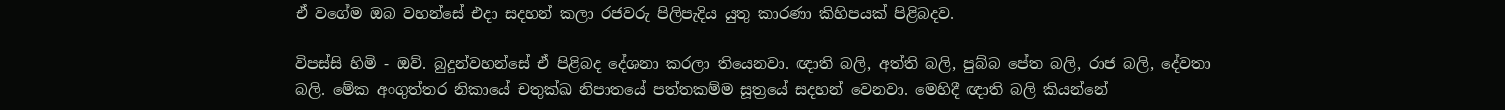ඒ වගේම ඔබ වහන්සේ එදා සදහන් කලා රජවරු පිලිපැදිය යුතු කාරණා කිහිපයක් පිළිබදව.

විපස්සි හිමි - ඔව්. බුදුන්වහන්සේ ඒ පිළිබද දේශනා කරලා තියෙනවා. ඥාති බලි, අත්ති බලි, පුබ්බ පේත බලි, රාජ බලි, දේවතා බලි. මේක අංගුත්තර නිකායේ චතුක්ඛ නිපාතයේ පත්තකම්ම සූත්‍රයේ සදහන් වෙනවා. මෙහිදී ඥාති බලි කියන්නේ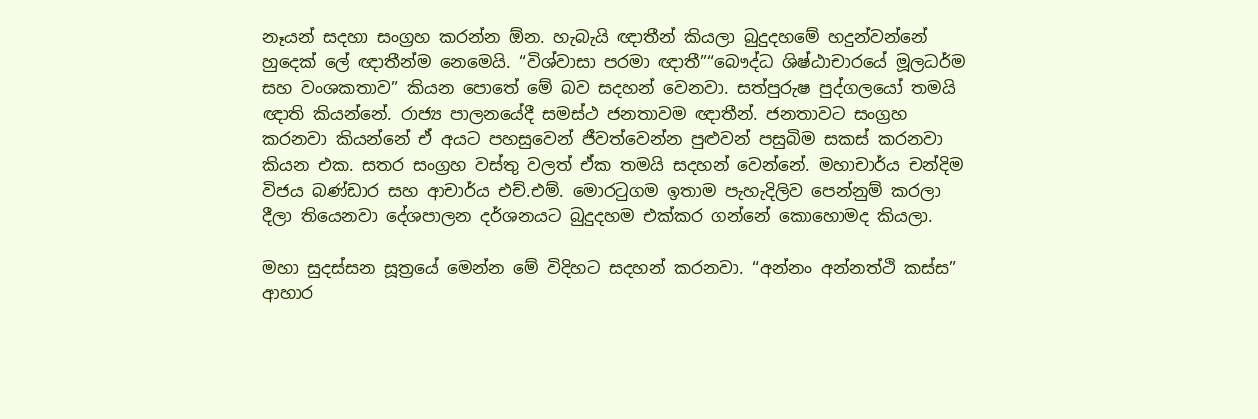නෑයන් සදහා සංග්‍රහ කරන්න ඕන. හැබැයි ඥාතීන් කියලා බුදුදහමේ හදුන්වන්නේ හුදෙක් ලේ ඥාතීන්ම නෙමෙයි. “විශ්වාසා පරමා ඥාතී”“බෞද්ධ ශිෂ්ඨාචාරයේ මූලධර්ම සහ වංශකතාව” කියන පොතේ මේ බව සදහන් වෙනවා. සත්පුරුෂ පුද්ගලයෝ තමයි ඥාති කියන්නේ. රාජ්‍ය පාලනයේදී සමස්ථ ජනතාවම ඥාතීන්. ජනතාවට සංග්‍රහ කරනවා කියන්නේ ඒ අයට පහසුවෙන් ජීවත්වෙන්න පුළුවන් පසුබිම සකස් කරනවා කියන එක. සතර සංග්‍රහ වස්තු වලත් ඒක තමයි සදහන් වෙන්නේ. මහාචාර්ය චන්දිම විජය බණ්ඩාර සහ ආචාර්ය එච්.එම්. මොරටුගම ඉතාම පැහැදිලිව පෙන්නුම් කරලා දීලා තියෙනවා දේශපාලන දර්ශනයට බුදුදහම එක්කර ගන්නේ කොහොමද කියලා.

මහා සුදස්සන සූත්‍රයේ මෙන්න මේ විදිහට සදහන් කරනවා. “අන්නං අන්නත්ථි කස්ස” ආහාර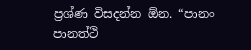ප්‍රශ්ණ විසදන්න ඕන. “පානං පානත්ථි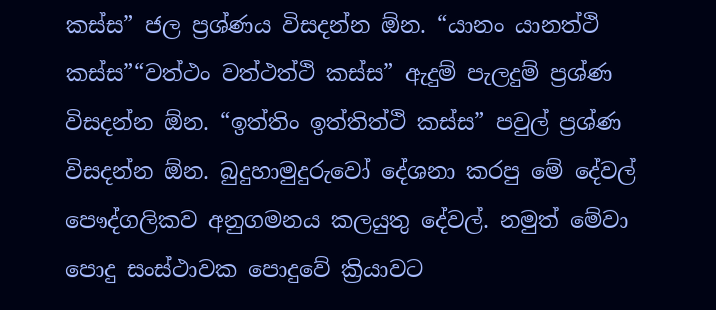කස්ස” ජල ප්‍රශ්ණය විසදන්න ඕන. “යානං යානත්ථි කස්ස”“වත්ථං වත්ථත්ථි කස්ස” ඇදුම් පැලදුම් ප්‍රශ්ණ විසදන්න ඕන. “ඉත්තිං ඉත්තිත්ථි කස්ස” පවුල් ප්‍රශ්ණ විසදන්න ඕන. බුදුහාමුදුරුවෝ දේශනා කරපු මේ දේවල් පෞද්ගලිකව අනුගමනය කලයුතු දේවල්. නමුත් මේවා පොදු සංස්ථාවක පොදුවේ ක්‍රියාවට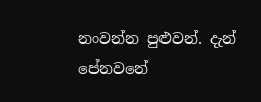නංවන්න පුළුවන්. දැන් පේනවනේ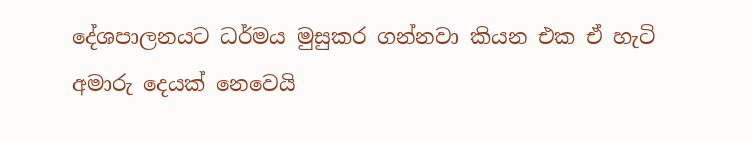දේශපාලනයට ධර්මය මුසුකර ගන්නවා කියන එක ඒ හැටි අමාරු දෙයක් නෙවෙයි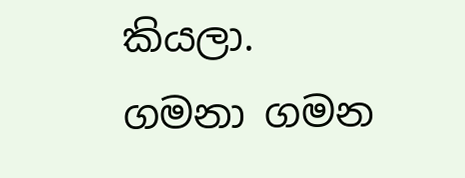කියලා. ගමනා ගමන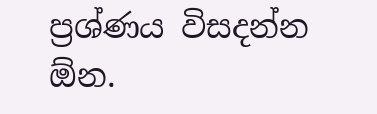ප්‍රශ්ණය විසදන්න ඕන.